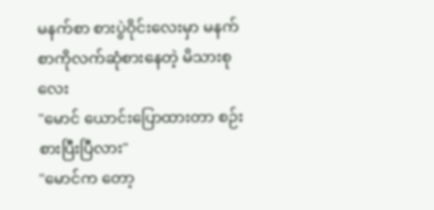မနက်စာ စားပွဲဝိုင်းလေးမှာ မနက်စာကိုလက်ဆုံစားနေတဲ့ မိသားစုလေး
"မောင် ယောင်းပြောထားတာ စဉ်းစားပြီးပြီလား"
"မောင်က တော့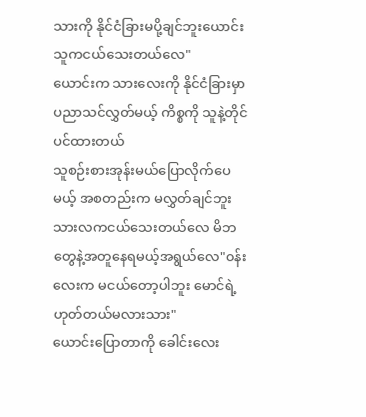သားကို နိုင်ငံခြားမပို့ချင်ဘူးယောင်း သူကငယ်သေးတယ်လေ"
ယောင်းက သားလေးကို နိုင်ငံခြားမှာပညာသင်လွှတ်မယ့် ကိစ္စကို သူနဲ့တိုင်ပင်ထားတယ်
သူစဉ်းစားအုန်းမယ်ပြောလိုက်ပေမယ့် အစတည်းက မလွှတ်ချင်ဘူး သားလကငယ်သေးတယ်လေ မိဘတွေနဲ့အတူနေရမယ့်အရွယ်လေ"၀န်းလေးက မငယ်တော့ပါဘူး မောင်ရဲ့ ဟုတ်တယ်မလားသား"
ယောင်းပြောတာကို ခေါင်းလေး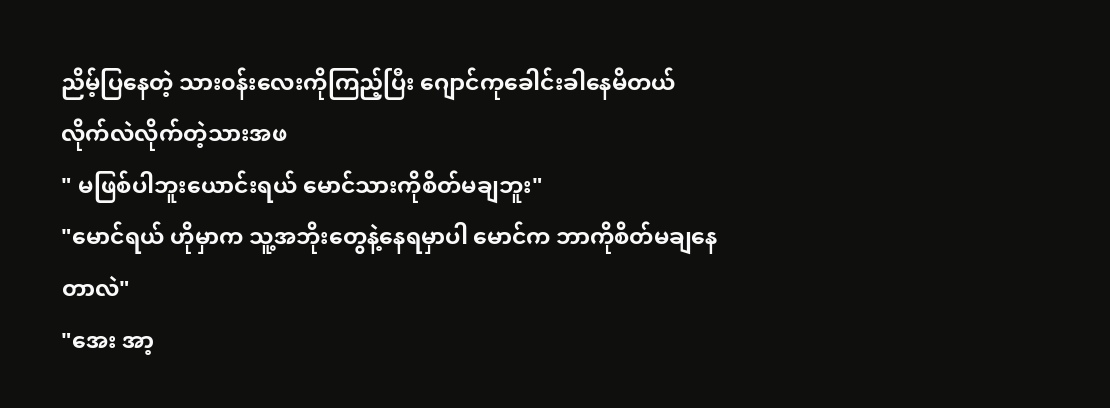ညိမ့်ပြနေတဲ့ သား၀န်းလေးကိုကြည့်ပြီး ဂျောင်ကုခေါင်းခါနေမိတယ် လိုက်လဲလိုက်တဲ့သားအဖ
" မဖြစ်ပါဘူးယောင်းရယ် မောင်သားကိုစိတ်မချဘူး"
"မောင်ရယ် ဟိုမှာက သူ့အဘိုးတွေနဲ့နေရမှာပါ မောင်က ဘာကိုစိတ်မချနေတာလဲ"
"အေး အာ့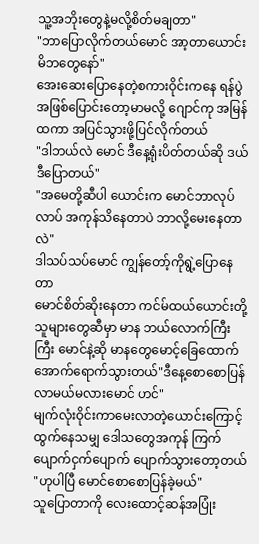သူ့အဘိုးတွေနဲ့မလို့စိတ်မချတာ"
"ဘာပြောလိုက်တယ်မောင် အာ့တာယောင်းမိဘတွေနော်"
အေးဆေးပြောနေတဲ့စကားဝိုင်းကနေ ရန်ပွဲအဖြစ်ပြောင်းတော့မာမလို့ ဂျောင်ကု အမြန်ထကာ အပြင်သွားဖို့ပြင်လိုက်တယ်
"ဒါဘယ်လဲ မောင် ဒီနေ့ရုံးပိတ်တယ်ဆို ဒယ်ဒီပြောတယ်"
"အမေတို့ဆီပါ ယောင်းက မောင်ဘာလုပ်လာပ် အကုန်သိနေတာပဲ ဘာလို့မေးနေတာလဲ"
ဒါသပ်သပ်မောင် ကျွန်တော့်ကိုရွဲ့ပြောနေတာ
မောင်စိတ်ဆိုးနေတာ ကင်မ်ထယ်ယောင်းတို့ သူများတွေဆီမှာ မာန ဘယ်လောက်ကြီးကြီး မောင်နဲ့ဆို မာနတွေမောင့်ခြေထောက်အောက်ရောက်သွားတယ်"ဒီနေ့စောစောပြန်လာမယ်မလားမောင် ဟင်"
မျက်လုံးဝိုင်းကာမေးလာတဲ့ယောင်းကြောင့် ထွက်နေသမျှ ဒေါသတွေအကုန် ကြက်ပျောက်ငှက်ပျောက် ပျောက်သွားတော့တယ်
"ဟုပါပြီ မောင်စောစောပြန်ခဲ့မယ်"
သူပြောတာကို လေးထောင့်ဆန်အပြုံး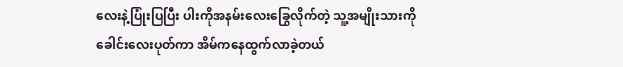လေးနဲ့ပြုံးပြပြီး ပါးကိုအနမ်းလေးခြွေလိုက်တဲ့ သူ့အမျိုးသားကို ခေါင်းလေးပုတ်ကာ အိမ်ကနေထွက်လာခဲ့တယ်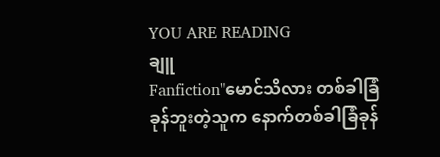YOU ARE READING
ချူ
Fanfiction"မောင်သိလား တစ်ခါခြံခုန်ဘူးတဲ့သူက နောက်တစ်ခါခြံခုန်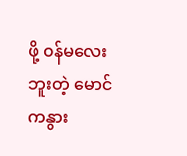ဖို့ ၀န်မလေးဘူးတဲ့ မောင်ကနွား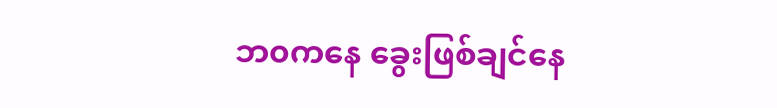ဘ၀ကနေ ခွေးဖြစ်ချင်နေ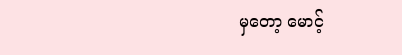မှတော့ မောင့်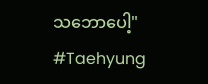သဘောပေါ့" #Taehyung